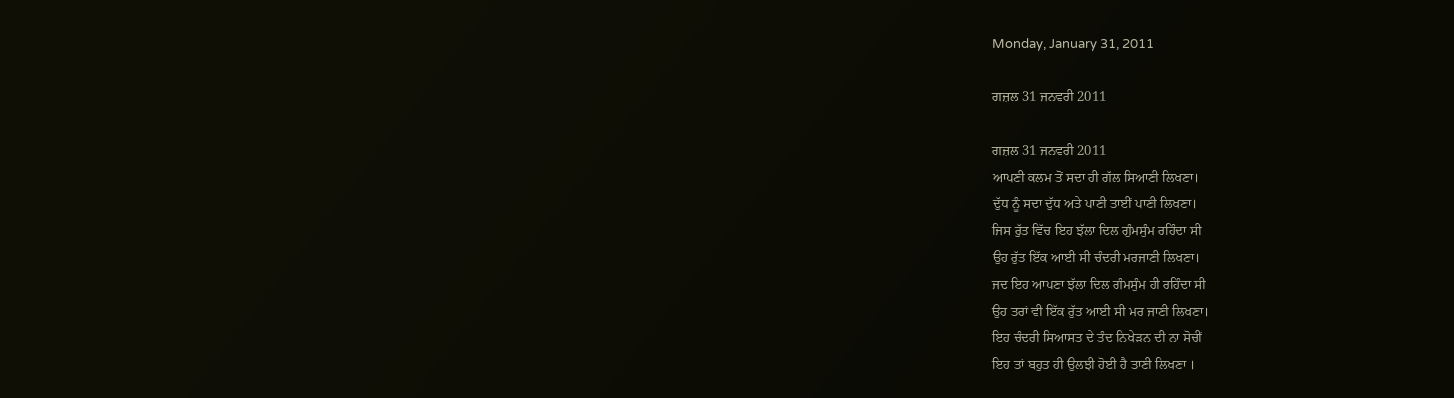Monday, January 31, 2011

ਗਜ਼ਲ 31 ਜਨਵਰੀ 2011

ਗਜ਼ਲ 31 ਜਨਵਰੀ 2011
ਆਪਣੀ ਕਲਮ ਤੋਂ ਸਦਾ ਹੀ ਗੱਲ ਸਿਆਣੀ ਲਿਖਣਾ।
ਦੁੱਧ ਨੂੰ ਸਦਾ ਦੁੱਧ ਅਤੇ ਪਾਣੀ ਤਾਈਂ ਪਾਣੀ ਲਿਖਣਾ।
ਜਿਸ ਰੁੱਤ ਵਿੱਚ ਇਹ ਝੱਲਾ ਦਿਲ ਗੁੰਮਸੁੰਮ ਰਹਿੰਦਾ ਸੀ
ਉਹ ਰੁੱਤ ਇੱਕ ਆਈ ਸੀ ਚੰਦਰੀ ਮਰਜਾਣੀ ਲਿਖਣਾ।
ਜਦ ਇਹ ਆਪਣਾ ਝੱਲਾ ਦਿਲ ਗੰਮਸੁੰਮ ਹੀ ਰਹਿੰਦਾ ਸੀ
ਉਹ ਤਰਾਂ ਵੀ ਇੱਕ ਰੁੱਤ ਆਈ ਸੀ ਮਰ ਜਾਣੀ ਲਿਖਣਾ।
ਇਹ ਚੰਦਰੀ ਸਿਆਸਤ ਦੇ ਤੰਦ ਨਿਖੇੜਨ ਦੀ ਨਾ ਸੋਚੀਂ
ਇਹ ਤਾਂ ਬਹੁਤ ਹੀ ਉਲਝੀ ਹੋਈ ਹੈ ਤਾਣੀ ਲਿਖਣਾ ।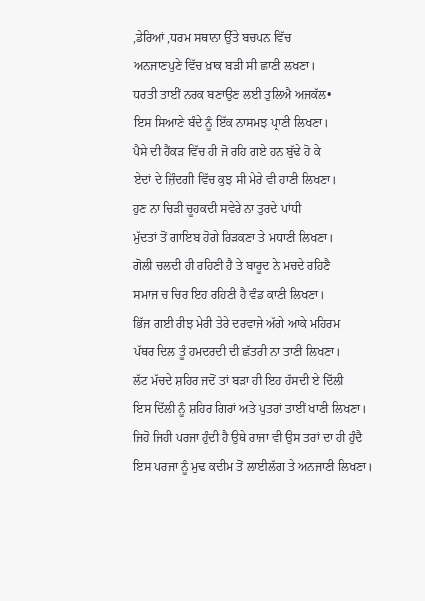,ਡੇਰਿਆਂ ,ਧਰਮ ਸਥਾਨਾ ਉੱਤੇ ਬਚਪਨ ਵਿੱਚ
ਅਨਜਾਣਪੁਣੇ ਵਿੱਚ ਖ਼ਾਕ ਬੜੀ ਸੀ ਛਾਣੀ ਲਖਣਾ।
ਧਰਤੀ ਤਾਈਂ ਨਰਕ ਬਣਾਉਣ ਲਈ ਤੁਲਿਐ ਅਜਕੱਲ•
ਇਸ ਸਿਆਣੇ ਬੰਦੇ ਨੂੰ ਇੱਕ ਨਾਸਮਝ ਪ੍ਰਾਣੀ ਲਿਖਣਾ।
ਪੈਸੇ ਦੀ ਹੈਂਕੜ ਵਿੱਚ ਹੀ ਜੋ ਰਹਿ ਗਏ ਹਨ ਬੁੱਢੇ ਹੋ ਕੇ
ਏਦਾਂ ਦੇ ਜ਼ਿੰਦਗੀ ਵਿੱਚ ਕੁਝ ਸੀ ਮੇਰੇ ਵੀ ਹਾਣੀ ਲਿਖਣਾ।
ਹੁਣ ਨਾ ਚਿੜੀ ਚੂਹਕਦੀ ਸਵੇਰੇ ਨਾ ਤੁਰਦੇ ਪਾਂਧੀ
ਮੁੱਦਤਾਂ ਤੋਂ ਗਾਇਬ ਹੋਗੇ ਰਿੜਕਣਾ ਤੇ ਮਧਾਣੀ ਲਿਖਣਾ।
ਗੋਲੀ ਚਲਦੀ ਹੀ ਰਹਿਣੀ ਹੈ ਤੇ ਬਾਰੂਦ ਨੇ ਮਚਦੇ ਰਹਿਣੈ
ਸਮਾਜ ਚ ਚਿਰ ਇਹ ਰਹਿਣੀ ਹੈ ਵੰਡ ਕਾਣੀ ਲਿਖਣਾ।
ਭਿੱਜ ਗਈ ਰੀਝ ਮੇਰੀ ਤੇਰੇ ਦਰਵਾਜੇ ਅੱਗੇ ਆਕੇ ਮਹਿਰਮ
ਪੱਥਰ ਦਿਲ ਤੂੰ ਹਮਦਰਦੀ ਦੀ ਛੱਤਰੀ ਨਾ ਤਾਣੀ ਲਿਖਣਾ।
ਲੱਟ ਮੱਚਦੇ ਸ਼ਹਿਰ ਜਦੋਂ ਤਾਂ ਬੜਾ ਹੀ ਇਹ ਹੱਸਦੀ ਏ ਦਿੱਲੀ
ਇਸ ਦਿੱਲੀ ਨੂੰ ਸ਼ਹਿਰ ਗਿਰਾਂ ਅਤੇ ਪੁਤਰਾਂ ਤਾਈਂ ਖਾਣੀ ਲਿਖਣਾ।
ਜਿਹੋ ਜਿਹੀ ਪਰਜਾ ਹੁੰਦੀ ਹੈ ਉਥੇ ਰਾਜਾ ਵੀ ਉਸ ਤਰਾਂ ਦਾ ਹੀ ਹੁੰਦੈ
ਇਸ ਪਰਜਾ ਨੂੰ ਮੁਢ ਕਦੀਮ ਤੋਂ ਲਾਈਲੱਗ ਤੇ ਅਨਜਾਣੀ ਲਿਖਣਾ।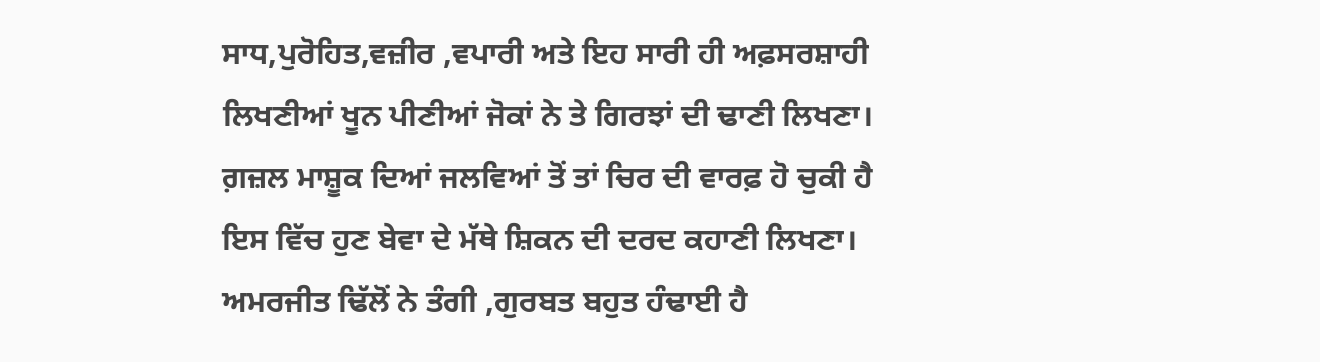ਸਾਧ,ਪੁਰੋਹਿਤ,ਵਜ਼ੀਰ ,ਵਪਾਰੀ ਅਤੇ ਇਹ ਸਾਰੀ ਹੀ ਅਫ਼ਸਰਸ਼ਾਹੀ
ਲਿਖਣੀਆਂ ਖੂਨ ਪੀਣੀਆਂ ਜੋਕਾਂ ਨੇ ਤੇ ਗਿਰਝਾਂ ਦੀ ਢਾਣੀ ਲਿਖਣਾ।
ਗ਼ਜ਼ਲ ਮਾਸ਼ੂਕ ਦਿਆਂ ਜਲਵਿਆਂ ਤੋਂ ਤਾਂ ਚਿਰ ਦੀ ਵਾਰਫ਼ ਹੋ ਚੁਕੀ ਹੈ
ਇਸ ਵਿੱਚ ਹੁਣ ਬੇਵਾ ਦੇ ਮੱਥੇ ਸ਼ਿਕਨ ਦੀ ਦਰਦ ਕਹਾਣੀ ਲਿਖਣਾ।
ਅਮਰਜੀਤ ਢਿੱਲੋਂ ਨੇ ਤੰਗੀ ,ਗੁਰਬਤ ਬਹੁਤ ਹੰਢਾਈ ਹੈ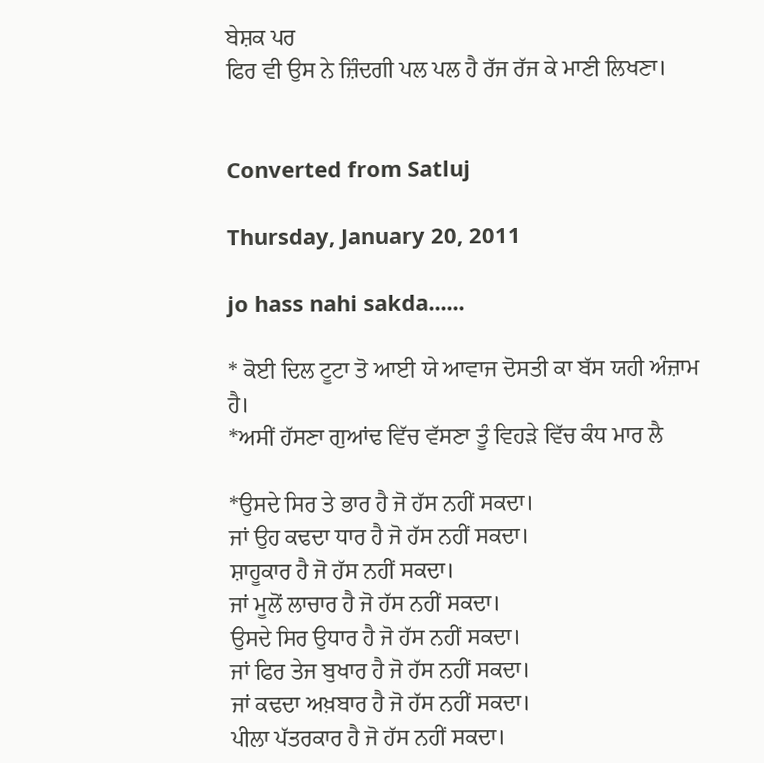ਬੇਸ਼ਕ ਪਰ
ਫਿਰ ਵੀ ਉਸ ਨੇ ਜ਼ਿੰਦਗੀ ਪਲ ਪਲ ਹੈ ਰੱਜ ਰੱਜ ਕੇ ਮਾਣੀ ਲਿਖਣਾ।


Converted from Satluj

Thursday, January 20, 2011

jo hass nahi sakda......

* ਕੋਈ ਦਿਲ ਟੂਟਾ ਤੋ ਆਈ ਯੇ ਆਵਾਜ ਦੋਸਤੀ ਕਾ ਬੱਸ ਯਹੀ ਅੰਜ਼ਾਮ ਹੈ।
*ਅਸੀਂ ਹੱਸਣਾ ਗੁਆਂਢ ਵਿੱਚ ਵੱਸਣਾ ਤੂੰ ਵਿਹੜੇ ਵਿੱਚ ਕੰਧ ਮਾਰ ਲੈ

*ਉਸਦੇ ਸਿਰ ਤੇ ਭਾਰ ਹੈ ਜੋ ਹੱਸ ਨਹੀਂ ਸਕਦਾ।
ਜਾਂ ਉਹ ਕਢਦਾ ਧਾਰ ਹੈ ਜੋ ਹੱਸ ਨਹੀਂ ਸਕਦਾ।
ਸ਼ਾਹੂਕਾਰ ਹੈ ਜੋ ਹੱਸ ਨਹੀਂ ਸਕਦਾ।
ਜਾਂ ਮੂਲੋਂ ਲਾਚਾਰ ਹੈ ਜੋ ਹੱਸ ਨਹੀਂ ਸਕਦਾ।
ਉਸਦੇ ਸਿਰ ਉਧਾਰ ਹੈ ਜੋ ਹੱਸ ਨਹੀਂ ਸਕਦਾ।
ਜਾਂ ਫਿਰ ਤੇਜ ਬੁਖਾਰ ਹੈ ਜੋ ਹੱਸ ਨਹੀਂ ਸਕਦਾ।
ਜਾਂ ਕਢਦਾ ਅਖ਼ਬਾਰ ਹੈ ਜੋ ਹੱਸ ਨਹੀਂ ਸਕਦਾ।
ਪੀਲਾ ਪੱਤਰਕਾਰ ਹੈ ਜੋ ਹੱਸ ਨਹੀਂ ਸਕਦਾ।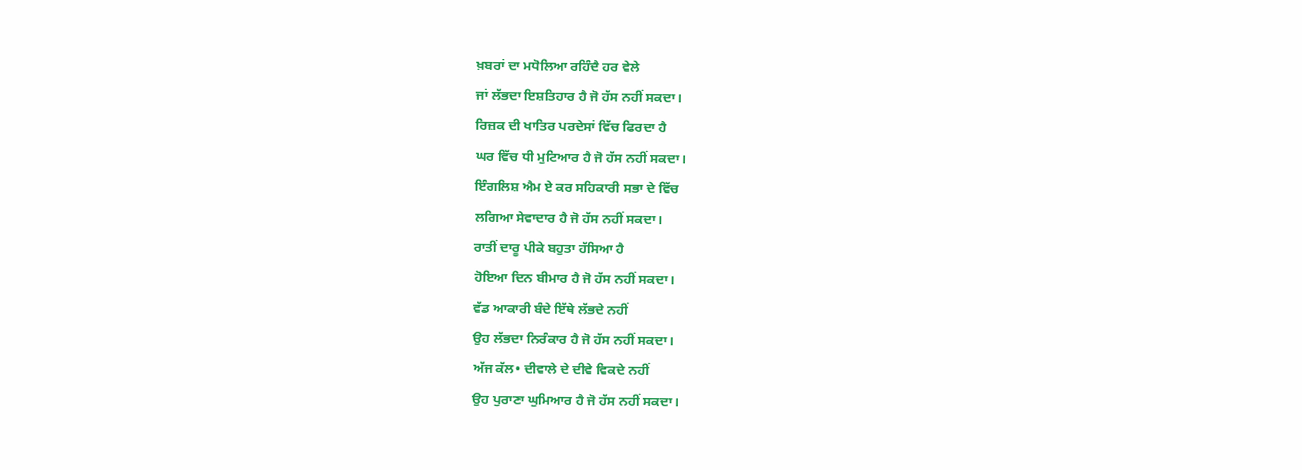ਖ਼ਬਰਾਂ ਦਾ ਮਧੋਲਿਆ ਰਹਿੰਦੈ ਹਰ ਵੇਲੇ
ਜਾਂ ਲੱਭਦਾ ਇਸ਼ਤਿਹਾਰ ਹੈ ਜੋ ਹੱਸ ਨਹੀਂ ਸਕਦਾ।
ਰਿਜ਼ਕ ਦੀ ਖਾਤਿਰ ਪਰਦੇਸਾਂ ਵਿੱਚ ਫਿਰਦਾ ਹੈ
ਘਰ ਵਿੱਚ ਧੀ ਮੁਟਿਆਰ ਹੈ ਜੋ ਹੱਸ ਨਹੀਂ ਸਕਦਾ।
ਇੰਗਲਿਸ਼ ਐਮ ਏ ਕਰ ਸਹਿਕਾਰੀ ਸਭਾ ਦੇ ਵਿੱਚ
ਲਗਿਆ ਸੇਵਾਦਾਰ ਹੈ ਜੋ ਹੱਸ ਨਹੀਂ ਸਕਦਾ।
ਰਾਤੀਂ ਦਾਰੂ ਪੀਕੇ ਬਹੁਤਾ ਹੱਸਿਆ ਹੈ
ਹੋਇਆ ਦਿਨ ਬੀਮਾਰ ਹੈ ਜੋ ਹੱਸ ਨਹੀਂ ਸਕਦਾ।
ਵੱਡ ਆਕਾਰੀ ਬੰਦੇ ਇੱਥੇ ਲੱਭਦੇ ਨਹੀਂ
ਉਹ ਲੱਭਦਾ ਨਿਰੰਕਾਰ ਹੈ ਜੋ ਹੱਸ ਨਹੀਂ ਸਕਦਾ।
ਅੱਜ ਕੱਲ• ਦੀਵਾਲੇ ਦੇ ਦੀਵੇ ਵਿਕਦੇ ਨਹੀਂ
ਉਹ ਪੁਰਾਣਾ ਘੁਮਿਆਰ ਹੈ ਜੋ ਹੱਸ ਨਹੀਂ ਸਕਦਾ।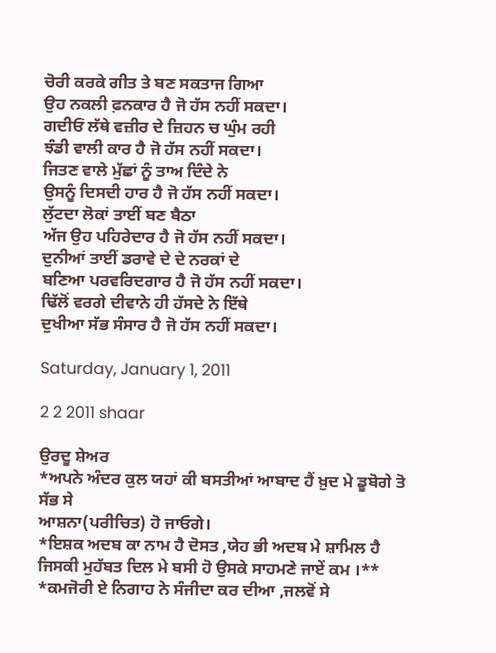ਚੋਰੀ ਕਰਕੇ ਗੀਤ ਤੇ ਬਣ ਸਕਤਾਜ ਗਿਆ
ਉਹ ਨਕਲੀ ਫ਼ਨਕਾਰ ਹੈ ਜੋ ਹੱਸ ਨਹੀਂ ਸਕਦਾ।
ਗਦੀਓਂ ਲੱਥੇ ਵਜ਼ੀਰ ਦੇ ਜ਼ਿਹਨ ਚ ਘੁੰਮ ਰਹੀ
ਝੰਡੀ ਵਾਲੀ ਕਾਰ ਹੈ ਜੋ ਹੱਸ ਨਹੀਂ ਸਕਦਾ।
ਜਿਤਣ ਵਾਲੇ ਮੁੱਛਾਂ ਨੂੰ ਤਾਅ ਦਿੰਦੇ ਨੇ
ਉਸਨੂੰ ਦਿਸਦੀ ਹਾਰ ਹੈ ਜੋ ਹੱਸ ਨਹੀਂ ਸਕਦਾ।
ਲੁੱਟਦਾ ਲੋਕਾਂ ਤਾਈਂ ਬਣ ਬੈਠਾ
ਅੱਜ ਉਹ ਪਹਿਰੇਦਾਰ ਹੈ ਜੋ ਹੱਸ ਨਹੀਂ ਸਕਦਾ।
ਦੁਨੀਆਂ ਤਾਈਂ ਡਰਾਵੇ ਦੇ ਦੇ ਨਰਕਾਂ ਦੇ
ਬਣਿਆ ਪਰਵਰਿਦਗਾਰ ਹੈ ਜੋ ਹੱਸ ਨਹੀਂ ਸਕਦਾ।
ਢਿੱਲੋਂ ਵਰਗੇ ਦੀਵਾਨੇ ਹੀ ਹੱਸਦੇ ਨੇ ਇੱਥੇ
ਦੁਖੀਆ ਸੱਭ ਸੰਸਾਰ ਹੈ ਜੋ ਹੱਸ ਨਹੀਂ ਸਕਦਾ।

Saturday, January 1, 2011

2 2 2011 shaar

ਉਰਦੂ ਸ਼ੇਅਰ
*ਅਪਨੇ ਅੰਦਰ ਕੁਲ ਯਹਾਂ ਕੀ ਬਸਤੀਆਂ ਆਬਾਦ ਹੈਂ ਖ਼ੁਦ ਮੇ ਡੂਬੋਗੇ ਤੋ ਸੱਭ ਸੇ
ਆਸ਼ਨਾ(ਪਰੀਚਿਤ) ਹੋ ਜਾਓਗੇ।
*ਇਸ਼ਕ ਅਦਬ ਕਾ ਨਾਮ ਹੈ ਦੋਸਤ ,ਯੇਹ ਭੀ ਅਦਬ ਮੇ ਸ਼ਾਮਿਲ ਹੈ
ਜਿਸਕੀ ਮੁਹੱਬਤ ਦਿਲ ਮੇ ਬਸੀ ਹੋ ਉਸਕੇ ਸਾਹਮਣੇ ਜਾਏਂ ਕਮ ।**
*ਕਮਜੋਰੀ ਏ ਨਿਗਾਹ ਨੇ ਸੰਜੀਦਾ ਕਰ ਦੀਆ ,ਜਲਵੋਂ ਸੇ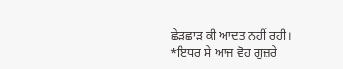ਛੇੜਛਾੜ ਕੀ ਆਦਤ ਨਹੀਂ ਰਹੀ।
*ਇਧਰ ਸੇ ਆਜ ਵੋਹ ਗੁਜ਼ਰੇ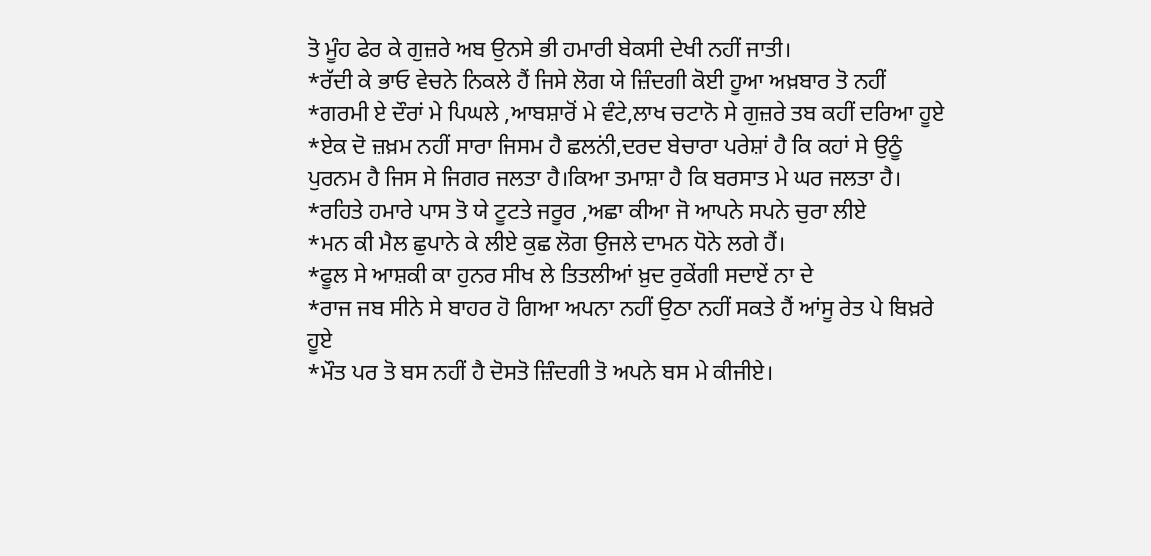ਤੋ ਮੂੰਹ ਫੇਰ ਕੇ ਗੁਜ਼ਰੇ ਅਬ ਉਨਸੇ ਭੀ ਹਮਾਰੀ ਬੇਕਸੀ ਦੇਖੀ ਨਹੀਂ ਜਾਤੀ।
*ਰੱਦੀ ਕੇ ਭਾਓ ਵੇਚਨੇ ਨਿਕਲੇ ਹੈਂ ਜਿਸੇ ਲੋਗ ਯੇ ਜ਼ਿੰਦਗੀ ਕੋਈ ਹੂਆ ਅਖ਼ਬਾਰ ਤੋ ਨਹੀਂ
*ਗਰਮੀ ਏ ਦੌਰਾਂ ਮੇ ਪਿਘਲੇ ,ਆਬਸ਼ਾਰੋਂ ਮੇ ਵੰਟੇ,ਲਾਖ ਚਟਾਨੋ ਸੇ ਗੁਜ਼ਰੇ ਤਬ ਕਹੀਂ ਦਰਿਆ ਹੂਏ
*ਏਕ ਦੋ ਜ਼ਖ਼ਮ ਨਹੀਂ ਸਾਰਾ ਜਿਸਮ ਹੈ ਛਲਨਂੀ,ਦਰਦ ਬੇਚਾਰਾ ਪਰੇਸ਼ਾਂ ਹੈ ਕਿ ਕਹਾਂ ਸੇ ਉਠੂੰ
ਪੁਰਨਮ ਹੈ ਜਿਸ ਸੇ ਜਿਗਰ ਜਲਤਾ ਹੈ।ਕਿਆ ਤਮਾਸ਼ਾ ਹੈ ਕਿ ਬਰਸਾਤ ਮੇ ਘਰ ਜਲਤਾ ਹੈ।
*ਰਹਿਤੇ ਹਮਾਰੇ ਪਾਸ ਤੋ ਯੇ ਟੂਟਤੇ ਜਰੂਰ ,ਅਛਾ ਕੀਆ ਜੋ ਆਪਨੇ ਸਪਨੇ ਚੁਰਾ ਲੀਏ
*ਮਨ ਕੀ ਮੈਲ ਛੁਪਾਨੇ ਕੇ ਲੀਏ ਕੁਛ ਲੋਗ ਉਜਲੇ ਦਾਮਨ ਧੋਨੇ ਲਗੇ ਹੈਂ।
*ਫੂਲ ਸੇ ਆਸ਼ਕੀ ਕਾ ਹੁਨਰ ਸੀਖ ਲੇ ਤਿਤਲੀਆਂ ਖ਼ੁਦ ਰੁਕੇਂਗੀ ਸਦਾਏਂ ਨਾ ਦੇ
*ਰਾਜ ਜਬ ਸੀਨੇ ਸੇ ਬਾਹਰ ਹੋ ਗਿਆ ਅਪਨਾ ਨਹੀਂ ਉਠਾ ਨਹੀਂ ਸਕਤੇ ਹੈਂ ਆਂਸੂ ਰੇਤ ਪੇ ਬਿਖ਼ਰੇ ਹੂਏ
*ਮੌਤ ਪਰ ਤੋ ਬਸ ਨਹੀਂ ਹੈ ਦੋਸਤੋ ਜ਼ਿੰਦਗੀ ਤੋ ਅਪਨੇ ਬਸ ਮੇ ਕੀਜੀਏ।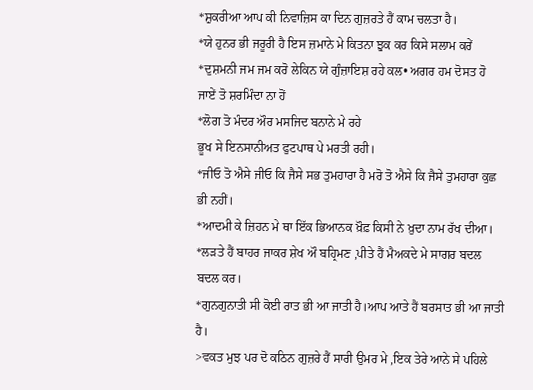*ਸ਼ੁਕਰੀਆ ਆਪ ਕੀ ਨਿਵਾਜ਼ਿਸ ਕਾ ਦਿਨ ਗੁਜ਼ਰਤੇ ਹੈਂ ਕਾਮ ਚਲਤਾ ਹੈ।
*ਯੇ ਹੁਨਰ ਭੀ ਜਰੂਰਂੀ ਹੈ ਇਸ ਜ਼ਮਾਨੇ ਮੇ ਕਿਤਨਾ ਝੁਕ ਕਰ ਕਿਸੇ ਸਲਾਮ ਕਰੇਂ
*ਦੁਸ਼ਮਨੀ ਜਮ ਜਮ ਕਰੋ ਲੇਕਿਨ ਯੇ ਗੁੰਜ਼ਾਇਸ਼ ਰਹੇ ਕਲ• ਅਗਰ ਹਮ ਦੋਸਤ ਹੋ ਜਾਏਂ ਤੋ ਸ਼ਰਮਿੰਦਾ ਨਾ ਹੋਂ
*ਲੋਗ ਤੋ ਮੰਦਰ ਔਰ ਮਸਜਿਦ ਬਨਾਨੇ ਮੇ ਰਹੇ
ਭੂਖ ਸੇ ਇਨਸਾਨੀਅਤ ਫੁਟਪਾਥ ਪੇ ਮਰਤੀ ਰਹੀ।
*ਜੀਓ ਤੋ ਐਸੇ ਜੀਓ ਕਿ ਜੈਸੇ ਸਭ ਤੁਮਹਾਰਾ ਹੈ ਮਰੋ ਤੋ ਐਸੇ ਕਿ ਜੈਸੇ ਤੁਮਹਾਰਾ ਕੁਛ ਭੀ ਨਹੀਂ।
*ਆਦਮੀ ਕੇ ਜ਼ਿਹਨ ਮੇ ਥਾ ਇੱਕ ਭਿਆਨਕ ਖ਼ੌਫ਼ ਕਿਸੀ ਨੇ ਖ਼ੁਦਾ ਨਾਮ ਰੱਖ ਦੀਆ।
*ਲੜਤੇ ਹੈਂ ਬਾਹਰ ਜਾਕਰ ਸ਼ੇਖ ਔ ਬਹ੍ਰਿਮਣ ,ਪੀਤੇ ਹੈਂ ਮੈਅਕਦੇ ਮੇ ਸਾਗਰ ਬਦਲ ਬਦਲ ਕਰ।
*ਗੁਨਗੁਨਾਤੀ ਸੀ ਕੋਈ ਰਾਤ ਭੀ ਆ ਜਾਤੀ ਹੈ।ਆਪ ਆਤੇ ਹੈਂ ਬਰਸਾਤ ਭੀ ਆ ਜਾਤੀ ਹੈ।
>ਵਕਤ ਮੁਝ ਪਰ ਦੋ ਕਠਿਨ ਗੁਜ਼ਰੇ ਹੈਂ ਸਾਰੀ ਉਮਰ ਮੇ ,ਇਕ ਤੇਰੇ ਆਨੇ ਸੇ ਪਹਿਲੇ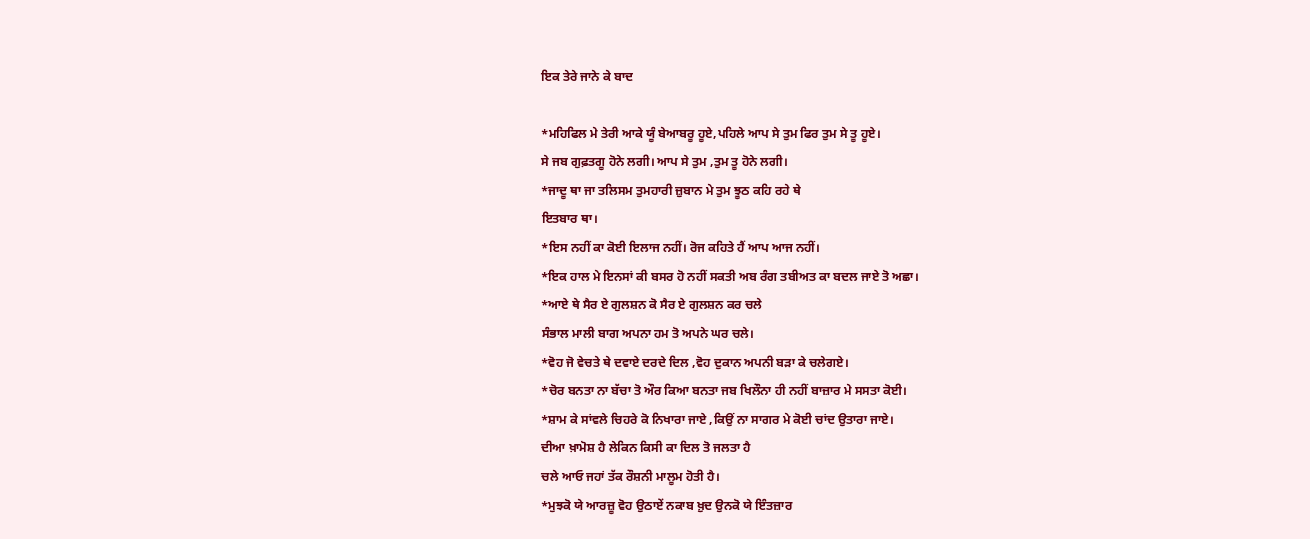ਇਕ ਤੇਰੇ ਜਾਨੇ ਕੇ ਬਾਦ

*ਮਹਿਫਿਲ ਮੇ ਤੇਰੀ ਆਕੇ ਯੂੰ ਬੇਆਬਰੂ ਹੂਏ,ਪਹਿਲੇ ਆਪ ਸੇ ਤੁਮ ਫਿਰ ਤੁਮ ਸੇ ਤੂ ਹੂਏ।
ਸੇ ਜਬ ਗੁਫ਼ਤਗੂ ਹੋਨੇ ਲਗੀ। ਆਪ ਸੇ ਤੁਮ ,ਤੁਮ ਤੂ ਹੋਨੇ ਲਗੀ।
*ਜਾਦੂ ਥਾ ਜਾ ਤਲਿਸਮ ਤੁਮਹਾਰੀ ਜ਼ੁਬਾਨ ਮੇ ਤੁਮ ਝੂਠ ਕਹਿ ਰਹੇ ਥੇ
ਇਤਬਾਰ ਥਾ।
*ਇਸ ਨਹੀਂ ਕਾ ਕੋਈ ਇਲਾਜ ਨਹੀਂ। ਰੋਜ ਕਹਿਤੇ ਹੈਂ ਆਪ ਆਜ ਨਹੀਂ।
*ਇਕ ਹਾਲ ਮੇ ਇਨਸਾਂ ਕੀ ਬਸਰ ਹੋ ਨਹੀਂ ਸਕਤੀ ਅਬ ਰੰਗ ਤਬੀਅਤ ਕਾ ਬਦਲ ਜਾਏ ਤੋ ਅਛਾ।
*ਆਏ ਥੇ ਸੈਰ ਏ ਗੁਲਸ਼ਨ ਕੋ ਸੈਰ ਏ ਗੁਲਸ਼ਨ ਕਰ ਚਲੇ
ਸੰਭਾਲ ਮਾਲੀ ਬਾਗ ਅਪਨਾ ਹਮ ਤੋ ਅਪਨੇ ਘਰ ਚਲੇ।
*ਵੋਹ ਜੋ ਵੇਚਤੇ ਥੇ ਦਵਾਏ ਦਰਦੇ ਦਿਲ ,ਵੋਹ ਦੁਕਾਨ ਅਪਨੀ ਬੜਾ ਕੇ ਚਲੇਗਏ।
*ਚੋਰ ਬਨਤਾ ਨਾ ਬੱਚਾ ਤੋ ਔਰ ਕਿਆ ਬਨਤਾ ਜਬ ਖਿਲੌਨਾ ਹੀ ਨਹੀਂ ਬਾਜ਼ਾਰ ਮੇ ਸਸਤਾ ਕੋਈ।
*ਸ਼ਾਮ ਕੇ ਸਾਂਵਲੇ ਚਿਹਰੇ ਕੋ ਨਿਖਾਰਾ ਜਾਏ ,ਕਿਉਂ ਨਾ ਸਾਗਰ ਮੇ ਕੋਈ ਚਾਂਦ ਉਤਾਰਾ ਜਾਏ।
ਦੀਆ ਖ਼ਾਮੋਸ਼ ਹੈ ਲੇਕਿਨ ਕਿਸੀ ਕਾ ਦਿਲ ਤੋ ਜਲਤਾ ਹੈ
ਚਲੇ ਆਓ ਜਹਾਂ ਤੱਕ ਰੌਸ਼ਨੀ ਮਾਲੂਮ ਹੋਤੀ ਹੈ।
*ਮੁਝਕੋ ਯੇ ਆਰਜ਼ੂ ਵੋਹ ਉਠਾਏਂ ਨਕਾਬ ਖ਼ੁਦ ਉਨਕੋ ਯੇ ਇੰਤਜ਼ਾਰ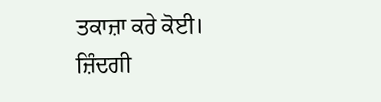ਤਕਾਜ਼ਾ ਕਰੇ ਕੋਈ।
ਜ਼ਿੰਦਗੀ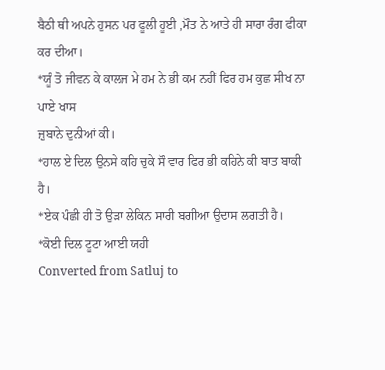ਬੈਠੀ ਥੀ ਅਪਨੇ ਹੁਸਨ ਪਰ ਫੂਲੀ ਹੂਈ ,ਮੌਤ ਨੇ ਆਤੇ ਹੀ ਸਾਰਾ ਰੰਗ ਫੀਕਾ ਕਰ ਦੀਆ।
*ਯੂੰ ਤੋ ਜੀਵਨ ਕੇ ਕਾਲਜ ਮੇ ਹਮ ਨੇ ਭੀ ਕਮ ਨਹੀਂ ਫਿਰ ਹਮ ਕੁਛ ਸੀਖ ਨਾ ਪਾਏ ਖਾਸ
ਜ਼ੁਬਾਨੇ ਦੁਨੀਆਂ ਕੀ।
*ਹਾਲ ਏ ਦਿਲ ਉਨਸੇ ਕਹਿ ਚੁਕੇ ਸੌ ਵਾਰ ਫਿਰ ਭੀ ਕਹਿਨੇ ਕੀ ਬਾਤ ਬਾਕੀ ਹੈ।
*ਏਕ ਪੰਛੀ ਹੀ ਤੋ ਉੜਾ ਲੇਕਿਨ ਸਾਰੀ ਬਗੀਆ ਉਦਾਸ ਲਗਤੀ ਹੈ।
*ਕੋਈ ਦਿਲ ਟੂਟਾ ਆਈ ਯਹੀ
Converted from Satluj to